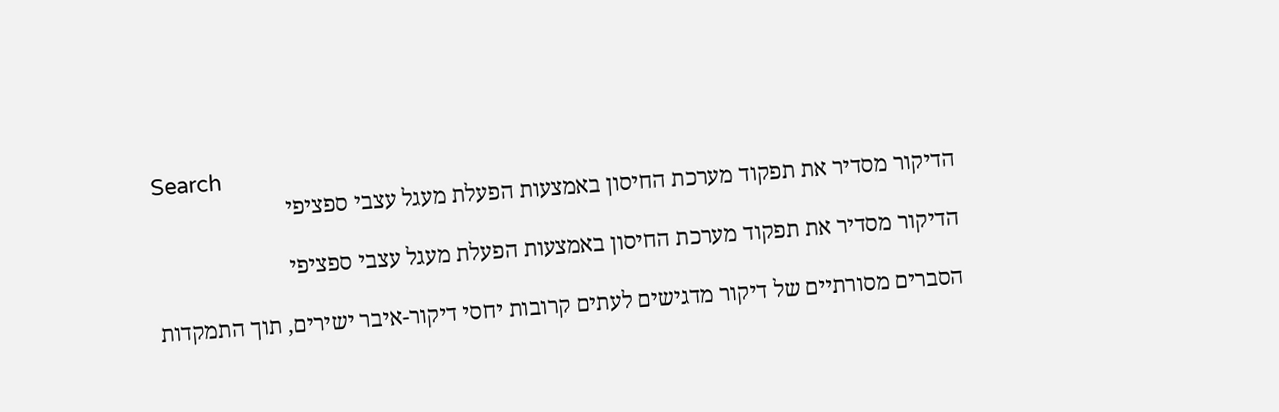Search
הדיקור מסדיר את תפקוד מערכת החיסון באמצעות הפעלת מעגל עצבי ספציפי

הדיקור מסדיר את תפקוד מערכת החיסון באמצעות הפעלת מעגל עצבי ספציפי

הסברים מסורתיים של דיקור מדגישים לעתים קרובות יחסי דיקור-איבר ישירים, תוך התמקדות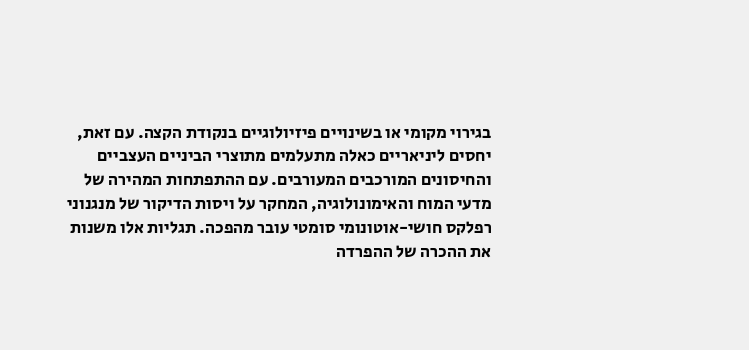בגירוי מקומי או בשינויים פיזיולוגיים בנקודת הקצה. עם זאת, יחסים ליניאריים כאלה מתעלמים מתוצרי הביניים העצביים והחיסונים המורכבים המעורבים. עם ההתפתחות המהירה של מדעי המוח והאימונולוגיה, המחקר על ויסות הדיקור של מנגנוני רפלקס חושי-אוטונומי סומטי עובר מהפכה. תגליות אלו משנות את ההכרה של ההפרדה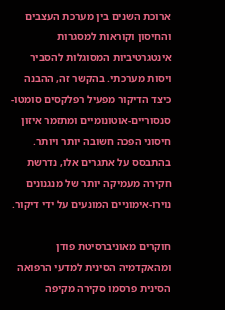ארוכת השנים בין מערכת העצבים והחיסון וקוראות למסגרות אינטגרטיביות המסוגלות להסביר ויסות מערכתי. בהקשר זה, ההבנה כיצד הדיקור מפעיל רפלקסים סומטו-סנסוריים-אוטונומיים ומתזמר איזון חיסוני הפכה חשובה יותר ויותר. בהתבסס על אתגרים אלו, נדרשת חקירה מעמיקה יותר של מנגנונים נוירו-אימוניים המונעים על ידי דיקור.

חוקרים מאוניברסיטת פודן ומהאקדמיה הסינית למדעי הרפואה הסינית פרסמו סקירה מקיפה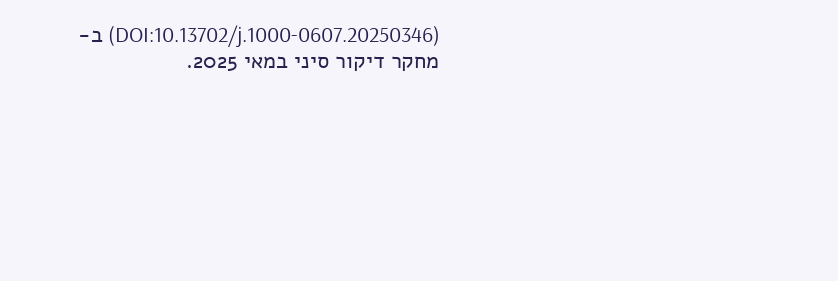(DOI:10.13702/j.1000-0607.20250346) ב- מחקר דיקור סיני במאי 2025.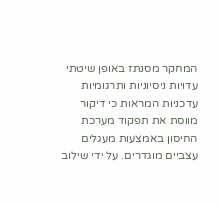המחקר מסנתז באופן שיטתי עדויות ניסיוניות ותרגומיות עדכניות המראות כי דיקור מווסת את תפקוד מערכת החיסון באמצעות מעגלים עצביים מוגדרים. על ידי שילוב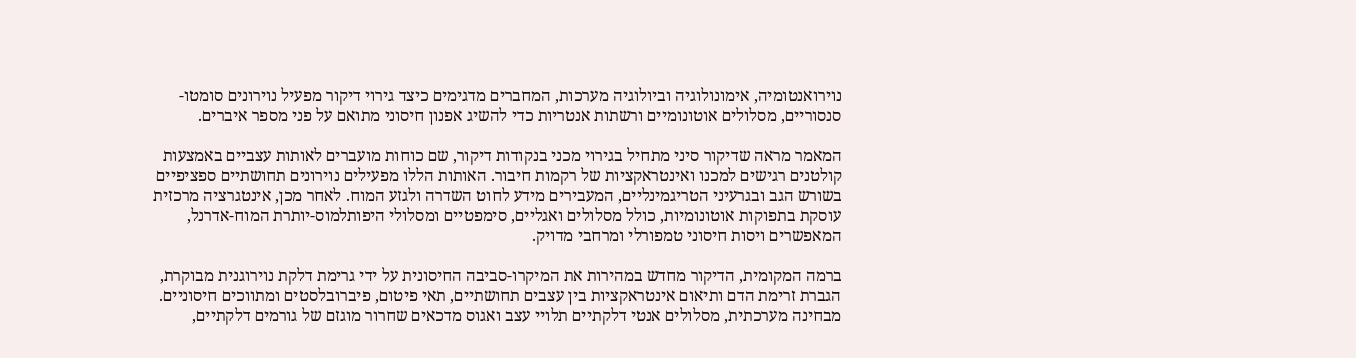נוירואנטומיה, אימונולוגיה וביולוגיה מערכות, המחברים מדגימים כיצד גירוי דיקור מפעיל נוירונים סומטו-סנסוריים, מסלולים אוטונומיים ורשתות אנטריות כדי להשיג אפנון חיסוני מתואם על פני מספר איברים.

המאמר מראה שדיקור סיני מתחיל בגירוי מכני בנקודות דיקור, שם כוחות מועברים לאותות עצביים באמצעות קולטנים רגישים למכנו ואינטראקציות של רקמות חיבור. האותות הללו מפעילים נוירונים תחושתיים ספציפיים בשורש הגב ובגרעיני הטריגמינליים, המעבירים מידע לחוט השדרה ולגזע המוח. לאחר מכן, אינטגרציה מרכזית עוסקת בתפוקות אוטונומיות, כולל מסלולים ואגליים, סימפטיים ומסלולי היפותלמוס-יותרת המוח-אדרנל, המאפשרים ויסות חיסוני טמפורלי ומרחבי מדויק.

ברמה המקומית, הדיקור מחדש במהירות את המיקרו-סביבה החיסונית על ידי גרימת דלקת נוירוגנית מבוקרת, הגברת זרימת הדם ותיאום אינטראקציות בין עצבים תחושתיים, תאי פיטום, פיברובלסטים ומתווכים חיסוניים. מבחינה מערכתית, מסלולים אנטי דלקתיים תלויי עצב ואגוס מדכאים שחרור מוגזם של גורמים דלקתיים,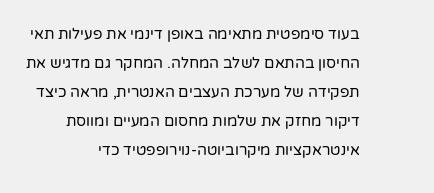בעוד סימפטית מתאימה באופן דינמי את פעילות תאי החיסון בהתאם לשלב המחלה. המחקר גם מדגיש את תפקידה של מערכת העצבים האנטרית, מראה כיצד דיקור מחזק את שלמות מחסום המעיים ומווסת אינטראקציות מיקרוביוטה-נוירופפטיד כדי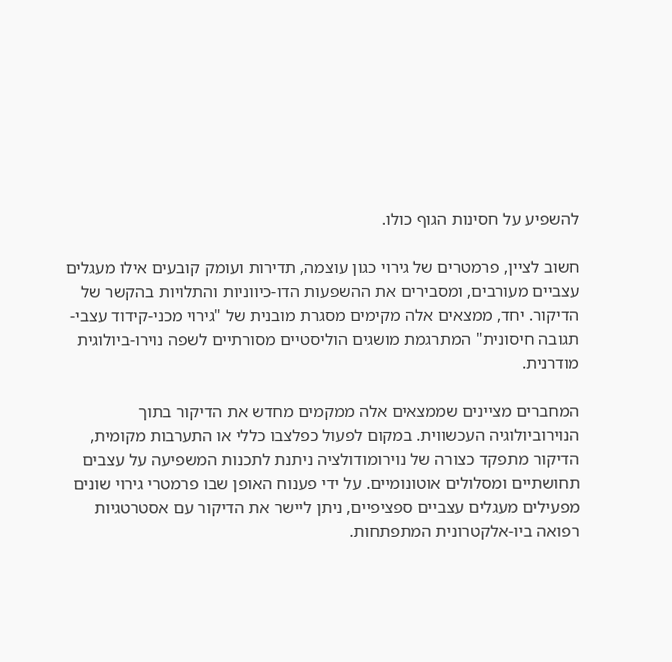להשפיע על חסינות הגוף כולו.

חשוב לציין, פרמטרים של גירוי כגון עוצמה, תדירות ועומק קובעים אילו מעגלים עצביים מעורבים, ומסבירים את ההשפעות הדו-כיווניות והתלויות בהקשר של הדיקור. יחד, ממצאים אלה מקימים מסגרת מובנית של "גירוי מכני-קידוד עצבי-תגובה חיסונית" המתרגמת מושגים הוליסטיים מסורתיים לשפה נוירו-ביולוגית מודרנית.

המחברים מציינים שממצאים אלה ממקמים מחדש את הדיקור בתוך הנוירוביולוגיה העכשווית. במקום לפעול כפלצבו כללי או התערבות מקומית, הדיקור מתפקד כצורה של נוירומודולציה ניתנת לתכנות המשפיעה על עצבים תחושתיים ומסלולים אוטונומיים. על ידי פענוח האופן שבו פרמטרי גירוי שונים מפעילים מעגלים עצביים ספציפיים, ניתן ליישר את הדיקור עם אסטרטגיות רפואה ביו-אלקטרונית המתפתחות.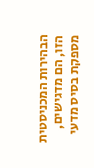הבהירות המכניסטית הזו, הם מדגישים, מספקת בסיס מדעי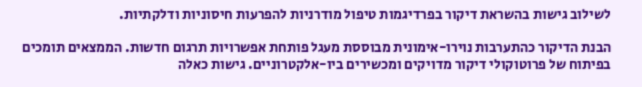לשילוב גישות בהשראת דיקור בפרדיגמות טיפול מודרניות להפרעות חיסוניות ודלקתיות.

הבנת הדיקור כהתערבות נוירו-אימונית מבוססת מעגל פותחת אפשרויות תרגום חדשות. הממצאים תומכים בפיתוח של פרוטוקולי דיקור מדויקים ומכשירים ביו-אלקטרוניים. גישות כאלה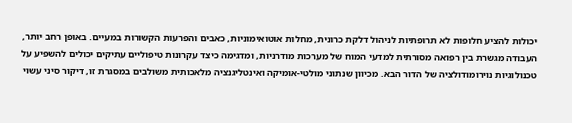יכולות להציע חלופות לא תרופתיות לניהול דלקת כרונית, מחלות אוטואימוניות, כאבים והפרעות הקשורות במעיים. באופן רחב יותר, העבודה מגשרת בין רפואה מסורתית למדעי המוח של מערכות מודרניות, ומדגימה כיצד עקרונות טיפוליים עתיקים יכולים להשפיע על טכנולוגיות נוירומודולציה של הדור הבא. מכיוון שנתוני מולטי-אומיקה ואינטליגנציה מלאכותית משולבים במסגרת זו, דיקור סיני עשוי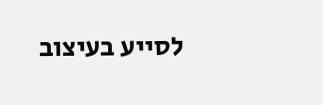לסייע בעיצוב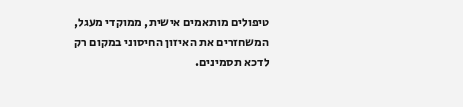טיפולים מותאמים אישית, ממוקדי מעגל, המשחזרים את האיזון החיסוני במקום רק לדכא תסמינים.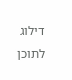דילוג לתוכן